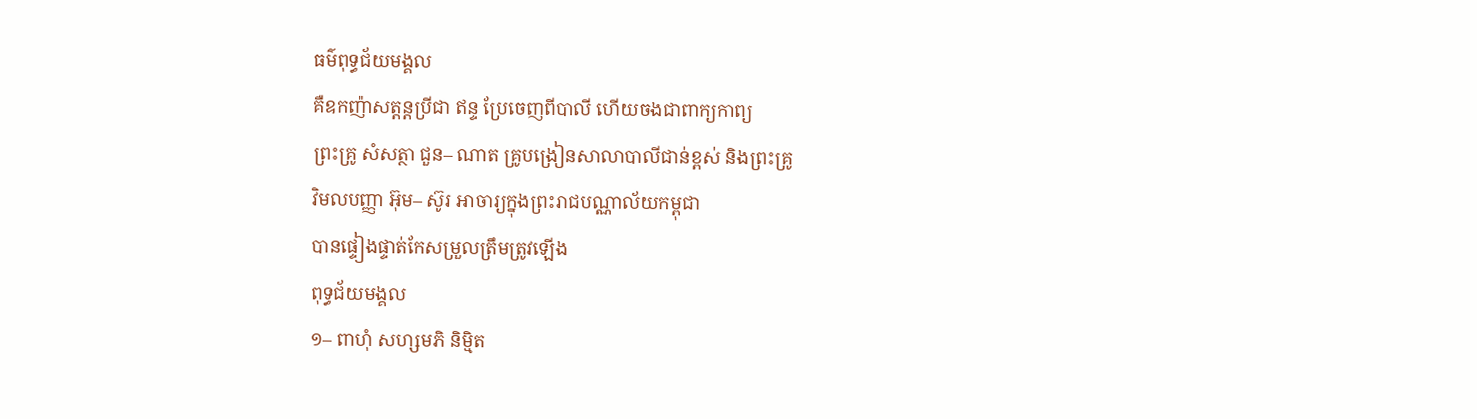ធម៌ពុទ្ធជ័យមង្គល
គឺឧកញ៉ាសត្តន្តប្រីជា ឥន្ទ ប្រែចេញពីបាលី ហើយចងជាពាក្យកាព្យ
ព្រះគ្រូ សំសត្ថា ជួន– ណាត គ្រូបង្រៀនសាលាបាលីជាន់ខ្ពស់ និងព្រះគ្រូ
វិមលបញ្ញា អ៊ុម– ស៊ូរ អាចារ្យក្នុងព្រះរាជបណ្ណាល័យកម្ពុជា
បានផ្ទៀងផ្ទាត់កែសម្រួលត្រឹមត្រូវឡើង
ពុទ្ធជ័យមង្គល
១– ពាហុំ សហ្សមភិ និម្មិត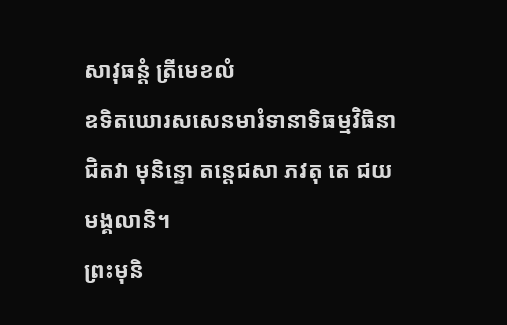សាវុធន្តំ ត្រីមេខលំ
ឧទិតឃោរសសេនមារំទានាទិធម្មវិធិនា
ជិតវា មុនិន្ទោ តន្តេជសា ភវតុ តេ ជយមង្គលានិ។
ព្រះមុនិ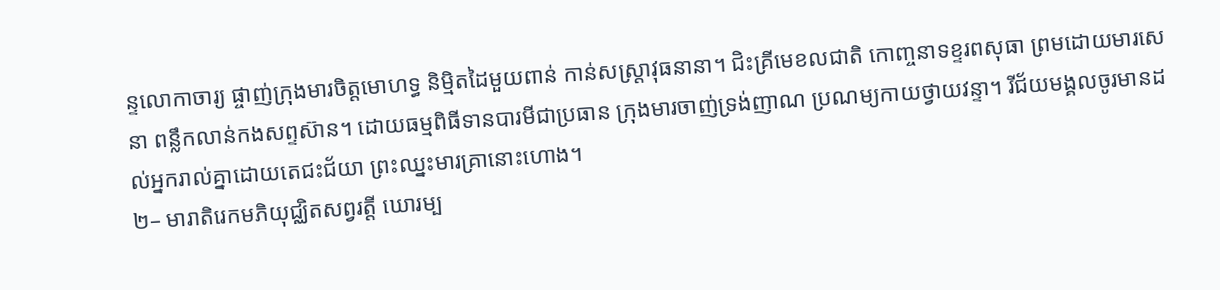ន្ទលោកាចារ្យ ផ្ចាញ់ក្រុងមារចិត្តមោហទ្ធ និម្មិតដៃមួយពាន់ កាន់សស្ត្រាវុធនានា។ ជិះគ្រីមេខលជាតិ កោញ្ចនាទខ្ទរពសុធា ព្រមដោយមារសេនា ពន្លឹកលាន់កងសព្ទស៊ាន។ ដោយធម្មពិធីទានបារមីជាប្រធាន ក្រុងមារចាញ់ទ្រង់ញាណ ប្រណម្យកាយថ្វាយវន្ទា។ រីជ័យមង្គលចូរមានដល់អ្នករាល់គ្នាដោយតេជះជ័យា ព្រះឈ្នះមារគ្រានោះហោង។
២– មារាតិរេកមភិយុជ្ឈិតសព្វរត្តី ឃោរម្ប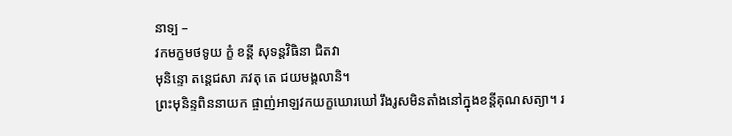នាទ្ប –
វកមក្ខមថទូយ ក្ខំ ខន្តី សុទន្តវិធិនា ជិតវា
មុនិន្ទោ តន្តេជសា ភវតុ តេ ជយមង្គលានិ។
ព្រះមុនិន្ទពិននាយក ផ្ចាញ់អាឡវកយក្ខឃោរឃៅ រឹងរូសមិនតាំងនៅក្នុងខន្តីគុណសត្យា។ រ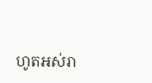ហូតអស់រា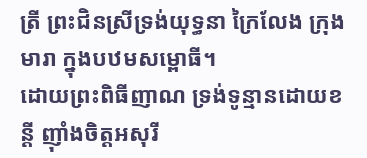ត្រី ព្រះជិនស្រីទ្រង់យុទ្ធនា ក្រៃលែង ក្រុងមារា ក្នុងបឋមសម្ពោធី។
ដោយព្រះពិធីញាណ ទ្រង់ទូន្មានដោយខន្តី ញ៉ាំងចិត្តអសុរី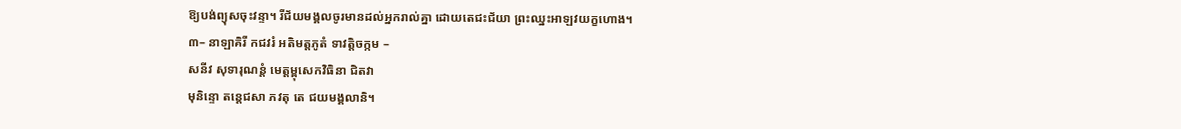ឱ្យបង់ព្យុសចុះវន្ទា។ រីជ័យមង្គលចូរមានដល់អ្នករាល់គ្នា ដោយតេជះជ័យា ព្រះឈ្នះអាឡវយក្ខហោង។
៣– នាឡាគិរី កជវរំ អតិមត្តភូតំ ទាវត្តិចក្កម –
សនីវ សុទារុណន្តំ មេត្តម្ពុសេកវិធិនា ជិតវា
មុនិន្ទោ តន្តេជសា ភវតុ តេ ជយមង្គលានិ។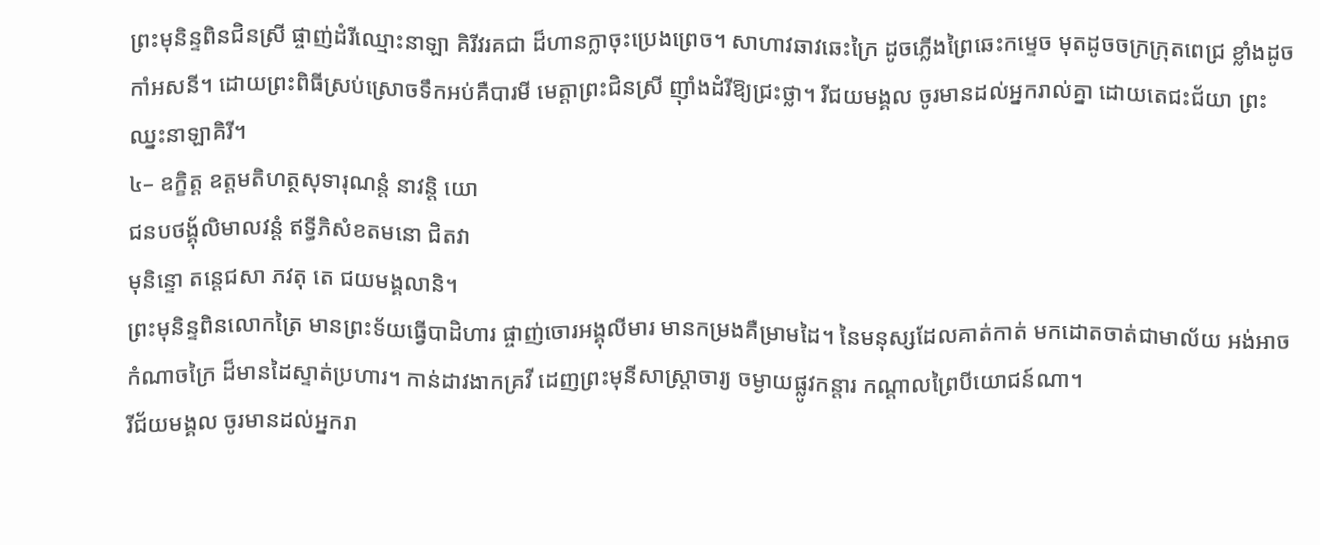ព្រះមុនិន្ទពិនជិនស្រី ផ្ចាញ់ដំរីឈ្មោះនាឡា គិរីវរគជា ដ៏ហានក្លាចុះប្រេងព្រេច។ សាហាវឆាវឆេះក្រៃ ដូចភ្លើងព្រៃឆេះកម្ទេច មុតដូចចក្រក្រុតពេជ្រ ខ្លាំងដូចកាំអសនី។ ដោយព្រះពិធីស្រប់ស្រោចទឹកអប់គឺបារមី មេត្តាព្រះជិនស្រី ញ៉ាំងដំរីឱ្យជ្រះថ្លា។ រីជយមង្គល ចូរមានដល់អ្នករាល់គ្នា ដោយតេជះជ័យា ព្រះឈ្នះនាឡាគិរី។
៤– ឧក្ខិត្ត ឧត្ដមតិហត្ថសុទារុណន្តំ នាវន្តិ យោ
ជនបថង្គុ័លិមាលវន្តំ ឥទ្ធីភិសំខតមនោ ជិតវា
មុនិន្ទោ តន្តេជសា ភវតុ តេ ជយមង្គលានិ។
ព្រះមុនិន្ទពិនលោកត្រៃ មានព្រះទ័យធ្វើបាដិហារ ផ្ចាញ់ចោរអង្គុលីមារ មានកម្រងគឺម្រាមដៃ។ នៃមនុស្សដែលគាត់កាត់ មកដោតចាត់ជាមាល័យ អង់អាចកំណាចក្រៃ ដ៏មានដៃស្ទាត់ប្រហារ។ កាន់ដាវងាកគ្រវី ដេញព្រះមុនីសាស្ត្រាចារ្យ ចម្ងាយផ្លូវកន្តារ កណ្ដាលព្រៃបីយោជន៍ណា។
រីជ័យមង្គល ចូរមានដល់អ្នករា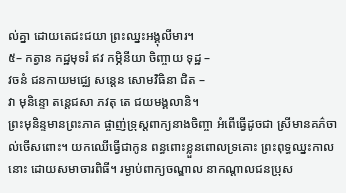ល់គ្នា ដោយតេជះជយា ព្រះឈ្នះអង្គុលីមារ។
៥– កត្វាន កដ្ឋមុទរំ ឥវ កម្ភិនីយា ចិញ្ចាយ ទុដ្ឋ –
វចនំ ជនកាយមជ្ឈេ សន្ដេន សោមវិធិនា ជិត –
វា មុនិន្ទោ តន្ដេជសា ភវតុ តេ ជយមង្គលានិ។
ព្រះមុនិន្ទមានព្រះភាគ ផ្ចាញ់ទ្រុស្ដពាក្យនាងចិញ្ចា អំពើធ្វើដូចជា ស្រីមានគភ៌ចាល់ចើសពោះ។ យកឈើធ្វើជាកូន ពន្ធពោះខ្លួនពោលទ្រគោះ ព្រះពុទ្ធឈ្នះកាលនោះ ដោយសមាចារពិធី។ រម្ងាប់ពាក្យចណ្ឌាល នាកណ្ដាលជនប្រុស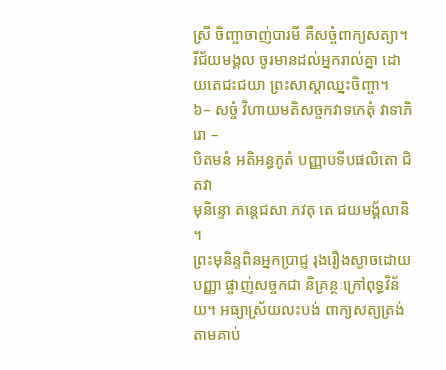ស្រី ចិញ្ចាចាញ់បារមី គឺសច្ចំពាក្យសត្យា។ រីជ័យមង្គល ចូរមានដល់អ្នករាល់គ្នា ដោយតេជះជយា ព្រះសាស្ដាឈ្នះចិញ្ចា។
៦– សច្ចំ វិហាយមតិសច្ចកវាទកេតុំ វាទាភិ រោ –
បិតមនំ អតិអន្ធភូតំ បញ្ញាបទីបផលិតោ ជិតវា
មុនិន្ទោ តន្ដេជសា ភវតុ តេ ជយមង្គ័លានិ ។
ព្រះមុនិន្ទពិនអ្នកប្រាជ្ញ រុងរឿងស្ងាចដោយបញ្ញា ផ្ចាញ់សច្ចកជា និគ្រន្ថៈក្រៅពុទ្ធវិន័យ។ អធ្យាស្រ័យលះបង់ ពាក្យសត្យត្រង់តាមគាប់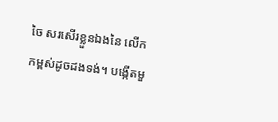ចៃ សរសើរខ្លួនឯងនៃ លើកកម្ពស់ដូចដងទង់។ បង្កើតមួ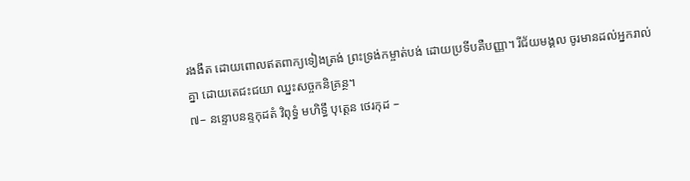រងងឹត ដោយពោលឥតពាក្យទៀងត្រង់ ព្រះទ្រង់កម្ចាត់បង់ ដោយប្រទីបគឺបញ្ញា។ រីជ័យមង្គល ចូរមានដល់អ្នករាល់គ្នា ដោយតេជះជយា ឈ្នះសច្ចកនិគ្រន្ថ។
៧– នន្ទោបនន្ទកុដតំ វិពុទ្ធំ មហិទ្ធឹ បុត្តេន ថេរកុដ –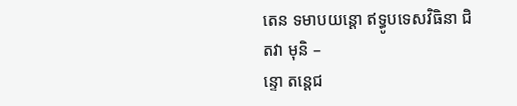តេន ទមាបយន្ដោ ឥទ្ធូបទេសវិធិនា ជិតវា មុនិ –
ន្ទោ តន្ដេជ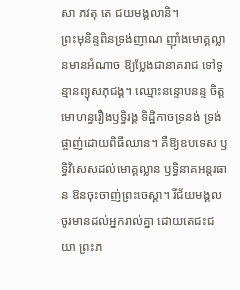សា ភវតុ តេ ជយមង្គលានិ។
ព្រះមុនិន្ទពិនទ្រង់ញាណ ញ៉ាំងមោគ្គល្លានមានអំណាច ឱ្យប្លែងជានាគរាជ ទៅទូន្មានព្យុសភុជង្គ។ ឈ្មោះនន្ទោបនន្ទ ចិត្តមោហន្ធរឿងឫទ្ធិរង្គ ទិដ្ឋិកាចទ្រនង់ ទ្រង់ផ្ចាញ់ដោយពិធីឈាន។ គឺឱ្យឧបទេស ឫទ្ធិវិសេសដល់មោគ្គល្លាន ឫទ្ធិនាគអន្តរធាន ឱនចុះចាញ់ព្រះចេស្ដា។ រីជ័យមង្គល ចូរមានដល់អ្នករាល់គ្នា ដោយតេជះជយា ព្រះភ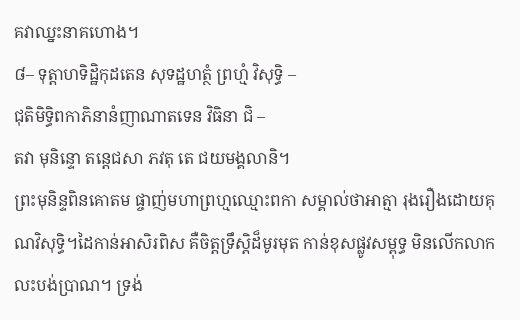គវាឈ្នះនាគហោង។
៨– ទុត្តាហទិដ្ឋិកុដតេន សុទដ្ឋហត្ថំ ព្រហ្មំ វិសុទ្ធិ –
ជុតិមិទ្ធិពកាភិនានំញាណាតទេន វិធិនា ជិ –
តវា មុនិន្ទោ តន្ដេជសា ភវតុ តេ ជយមង្គលានិ។
ព្រះមុនិន្ទពិនគោតម ផ្ចាញ់មហាព្រហ្មឈ្មោះពកា សម្គាល់ថាអាត្មា រុងរឿងដោយគុណវិសុទ្ធិ។ដៃកាន់អាសិរពិស គឺចិត្តទ្រឹស្ដិដ៏មូរមុត កាន់ខុសផ្លូវសម្ពុទ្ធ មិនលើកលាកលះបង់ប្រាណ។ ទ្រង់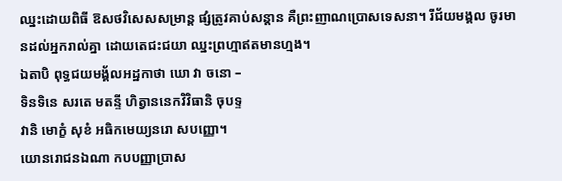ឈ្នះដោយពិធី ឱសថវិសេសសម្រាន្ត ផ្សំត្រូវគាប់សន្ដាន គឺព្រះញាណប្រោសទេសនា។ រីជ័យមង្គល ចូរមានដល់អ្នករាល់គ្នា ដោយតេជះជយា ឈ្នះព្រហ្មាឥតមានហ្មង។
ឯតាបិ ពុទ្ធជយមង្គ័លអដ្ឋកាថា ឃោ វា ចនោ –
ទិនទិនេ សរតេ មតន្ទី ហិត្វាននេកវិវិធានិ ចុបទ្ទ
វានិ មោក្ខំ សុខំ អធិកមេយ្យនរោ សបញ្ញោ។
យោនរោជនឯណា កបបញ្ញាប្រាស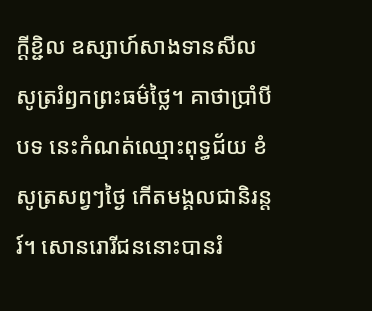ក្ដីខ្ជិល ឧស្សាហ៍សាងទានសីល សូត្ររំឭកព្រះធម៌ថ្លៃ។ គាថាប្រាំបីបទ នេះកំណត់ឈ្មោះពុទ្ធជ័យ ខំសូត្រសព្វៗថ្ងៃ កើតមង្គលជានិរន្តរ៍។ សោនរោរីជននោះបានរំ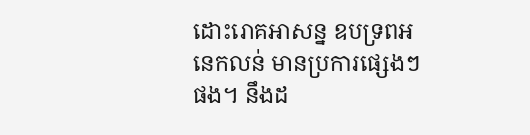ដោះរោគអាសន្ន ឧបទ្រពអនេកលន់ មានប្រការផ្សេងៗផង។ នឹងដ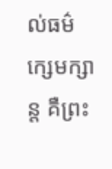ល់ធម៌ក្សេមក្សាន្ត គឺព្រះ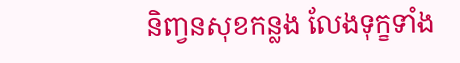និពា្វនសុខកន្លង លែងទុក្ខទាំង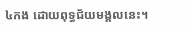៤កង ដោយពុទ្ធជ័យមង្គលនេះ។